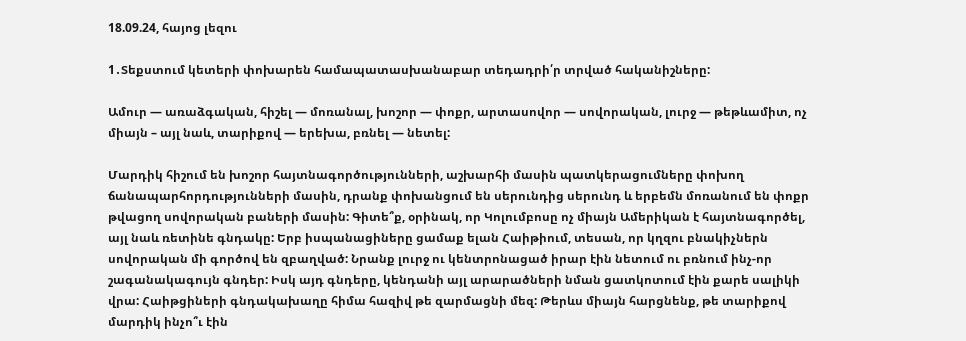18.09.24, հայոց լեզու

1․Տեքստում կետերի փոխարեն համապատասխանաբար տեդադրի՛ր տրված հականիշները:

Ամուր — առաձգական, հիշել — մոռանալ, խոշոր — փոքր, արտասովոր — սովորական, լուրջ — թեթևամիտ, ոչ միայն – այլ նաև, տարիքով — երեխա, բռնել — նետել:

Մարդիկ հիշում են խոշոր հայտնագործությունների, աշխարհի մասին պատկերացումները փոխող ճանապարհորդությունների մասին, դրանք փոխանցում են սերունդից սերունդ և երբեմն մոռանում են փոքր թվացող սովորական բաների մասին: Գիտե՞ք, օրինակ, որ Կոլումբոսը ոչ միայն Ամերիկան է հայտնագործել, այլ նաև ռետինե գնդակը: Երբ իսպանացիները ցամաք ելան Հաիթիում, տեսան, որ կղզու բնակիչներն սովորական մի գործով են զբաղված: Նրանք լուրջ ու կենտրոնացած իրար էին նետում ու բռնում ինչ-որ շագանակագույն գնդեր: Իսկ այդ գնդերը, կենդանի այլ արարածների նման ցատկոտում էին քարե սալիկի վրա: Հաիթցիների գնդակախաղը հիմա հազիվ թե զարմացնի մեզ: Թերևս միայն հարցնենք, թե տարիքով մարդիկ ինչո՞ւ էին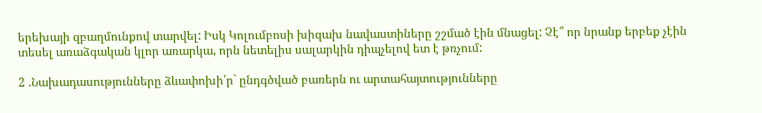երեխայի զբաղմունքով տարվել: Իսկ Կոլումբոսի խիզախ նավաստիները շշմած էին մնացել: Չէ՞ որ նրանք երբեք չէին տեսել առաձգական կլոր առարկա, որն նետելիս սալարկին դիպչելով ետ է թռչում:

2 .Նախադասությունները ձևափոխի՛ր` ընդգծված բառերն ու արտահայտությունները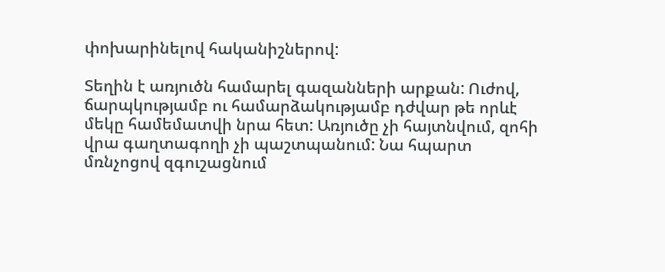փոխարինելով հականիշներով:

Տեղին է առյուծն համարել գազանների արքան: Ուժով, ճարպկությամբ ու համարձակությամբ դժվար թե որևէ մեկը համեմատվի նրա հետ: Առյուծը չի հայտնվում, զոհի վրա գաղտագողի չի պաշտպանում: Նա հպարտ մռնչոցով զգուշացնում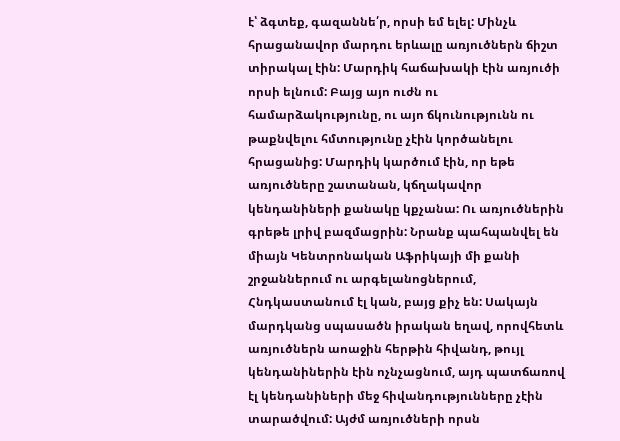է՝ ձգտեք, գազաննե՛ր, որսի եմ ելել: Մինչև հրացանավոր մարդու երևալը առյուծներն ճիշտ տիրակալ էին: Մարդիկ հաճախակի էին առյուծի որսի ելնում: Բայց այո ուժն ու համարձակությունը, ու այո ճկունությունն ու թաքնվելու հմտությունը չէին կործանելու հրացանից: Մարդիկ կարծում էին, որ եթե առյուծները շատանան, կճղակավոր կենդանիների քանակը կքչանա: Ու առյուծներին գրեթե լրիվ բազմացրին: Նրանք պահպանվել են միայն Կենտրոնական Աֆրիկայի մի քանի շրջաններում ու արգելանոցներում, Հնդկաստանում էլ կան, բայց քիչ են: Սակայն մարդկանց սպասածն իրական եղավ, որովհետև առյուծներն աոաջին հերթին հիվանդ, թույլ կենդանիներին էին ոչնչացնում, այդ պատճառով էլ կենդանիների մեջ հիվանդությունները չէին տարածվում: Այժմ առյուծների որսն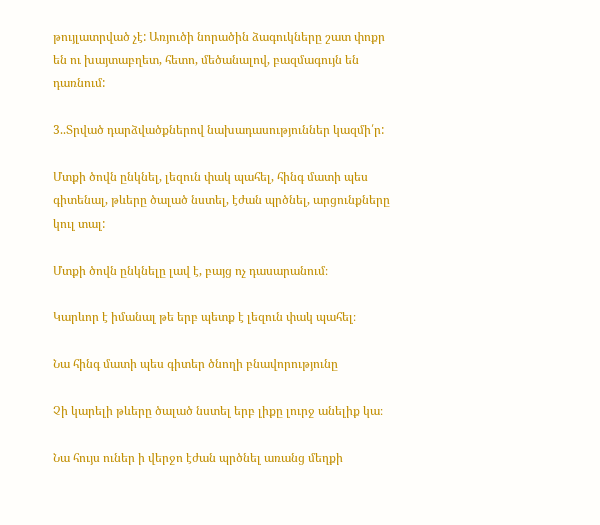թույլատրված չէ: Առյուծի նորածին ձագուկները շատ փոքր են ու խայտաբղետ, հետո, մեծանալով, բազմագույն են դառնում:

3..Տրված դարձվածքներով նախադասություններ կազմի՛ր:

Մտքի ծովն ընկնել, լեզուն փակ պահել, հինգ մատի պես գիտենալ, թևերը ծալած նստել, էժան պրծնել, արցունքները կուլ տալ:

Մտքի ծովն ընկնելը լավ է, բայց ոչ դասարանում։

Կարևոր է իմանալ թե երբ պետք է լեզուն փակ պահել։

Նա հինգ մատի պես գիտեր ծնողի բնավորությունը

Չի կարելի թևերը ծալած նստել երբ լիքը լուրջ անելիք կա։

Նա հույս ուներ ի վերջո էժան պրծնել առանց մեղքի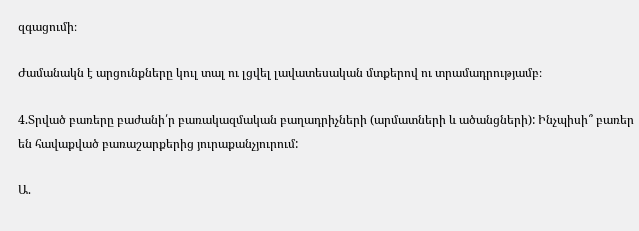զգացումի։

Ժամանակն է արցունքները կուլ տալ ու լցվել լավատեսական մտքերով ու տրամադրությամբ։

4.Տրված բառերը բաժանի՛ր բառակազմական բաղադրիչների (արմատների և ածանցների): Ինչպիսի՞ բառեր են հավաքված բառաշարքերից յուրաքանչյուրում:

Ա.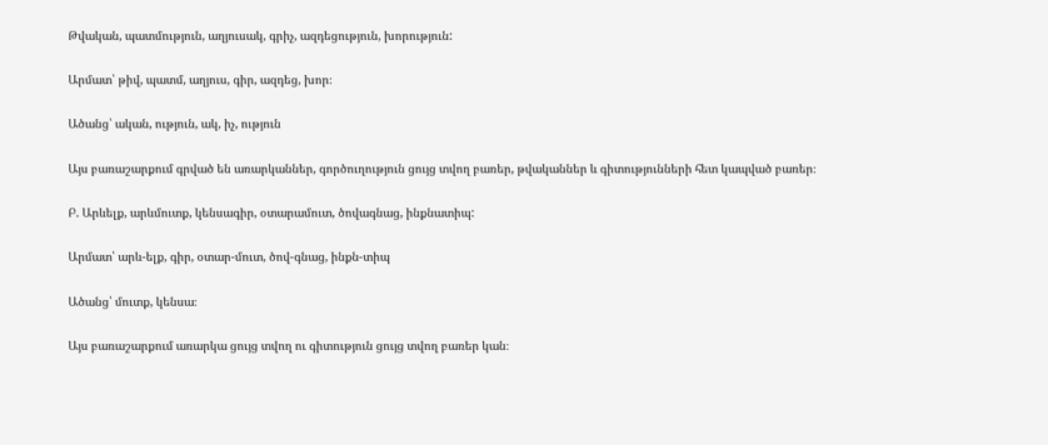Թվական, պատմություն, աղյուսակ, գրիչ, ազդեցություն, խորություն:

Արմատ՝ թիվ, պատմ, աղյուս, գիր, ազդեց, խոր։

Ածանց՝ ական, ություն, ակ, իչ, ություն

Այս բառաշարքում գրված են առարկաններ, գործուղություն ցույց տվող բառեր, թվականներ և գիտությունների հետ կապված բառեր։

Բ. Արևելք, արևմուտք, կենսագիր, օտարամուտ, ծովագնաց, ինքնատիպ:

Արմատ՝ արև-ելք, գիր, օտար-մուտ, ծով-գնաց, ինքն-տիպ

Ածանց՝ մուտք, կենսա։

Այս բառաշարքում առարկա ցույց տվող ու գիտություն ցույց տվող բառեր կան։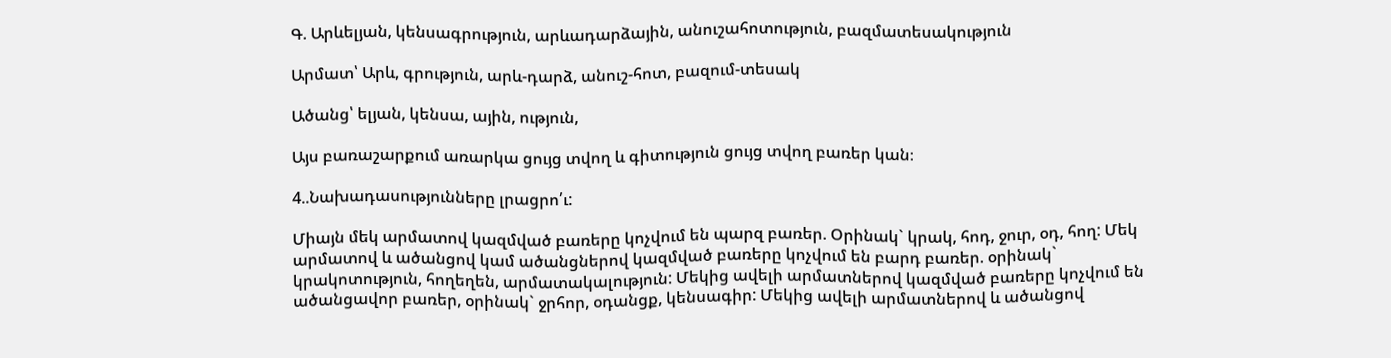Գ. Արևելյան, կենսագրություն, արևադարձային, անուշահոտություն, բազմատեսակություն

Արմատ՝ Արև, գրություն, արև-դարձ, անուշ-հոտ, բազում-տեսակ

Ածանց՝ ելյան, կենսա, ային, ություն,

Այս բառաշարքում առարկա ցույց տվող և գիտություն ցույց տվող բառեր կան։

4..Նախադասությունները լրացրո՛ւ:

Միայն մեկ արմատով կազմված բառերը կոչվում են պարզ բառեր. Օրինակ` կրակ, հոդ, ջուր, օդ, հող: Մեկ արմատով և ածանցով կամ ածանցներով կազմված բառերը կոչվում են բարդ բառեր. օրինակ` կրակոտություն, հողեղեն, արմատակալություն: Մեկից ավելի արմատներով կազմված բառերը կոչվում են ածանցավոր բառեր, օրինակ` ջրհոր, օդանցք, կենսագիր: Մեկից ավելի արմատներով և ածանցով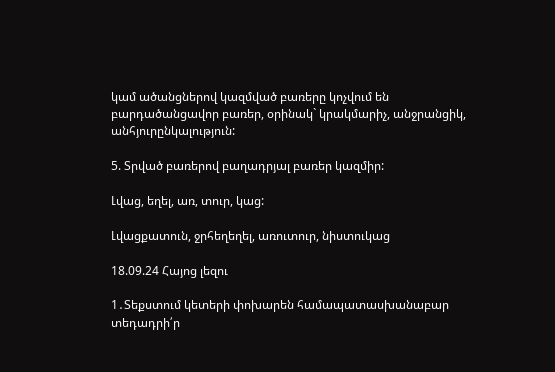կամ ածանցներով կազմված բառերը կոչվում են բարդածանցավոր բառեր, օրինակ` կրակմարիչ, անջրանցիկ, անհյուրընկալություն:

5. Տրված բառերով բաղադրյալ բառեր կազմիր:

Լվաց, եղել, առ, տուր, կաց:

Լվացքատուն, ջրհեղեղել, առուտուր, նիստուկաց

18.09.24 Հայոց լեզու

1․Տեքստում կետերի փոխարեն համապատասխանաբար տեդադրի՛ր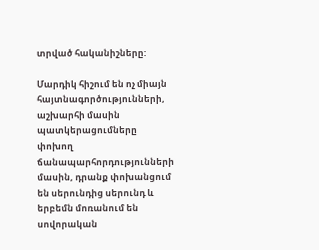տրված հականիշները:

Մարդիկ հիշում են ոչ միայն հայտնագործությունների, աշխարհի մասին պատկերացումները փոխող ճանապարհորդությունների մասին, դրանք փոխանցում են սերունդից սերունդ և երբեմն մոռանում են սովորական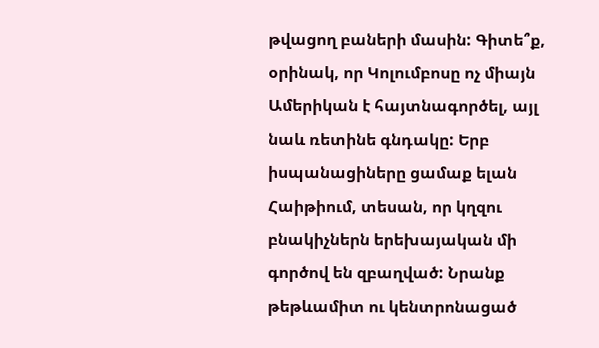թվացող բաների մասին: Գիտե՞ք, օրինակ, որ Կոլումբոսը ոչ միայն Ամերիկան է հայտնագործել, այլ նաև ռետինե գնդակը: Երբ իսպանացիները ցամաք ելան Հաիթիում, տեսան, որ կղզու բնակիչներն երեխայական մի գործով են զբաղված: Նրանք թեթևամիտ ու կենտրոնացած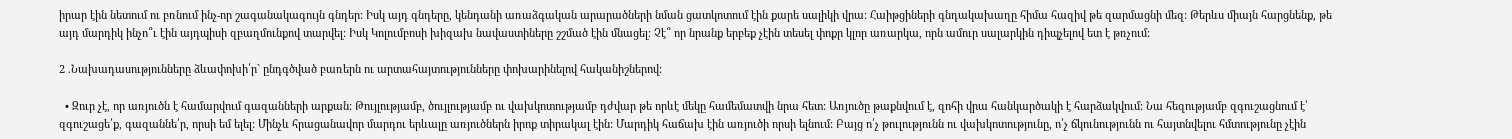իրար էին նետում ու բռնում ինչ-որ շագանակագույն գնդեր: Իսկ այդ գնդերը, կենդանի առաձգական արարածների նման ցատկոտում էին քարե սալիկի վրա: Հաիթցիների գնդակախաղը հիմա հազիվ թե զարմացնի մեզ: Թերևս միայն հարցնենք, թե այդ մարդիկ ինչո՞ւ էին այդպիսի զբաղմունքով տարվել: Իսկ Կոլումբոսի խիզախ նավաստիները շշմած էին մնացել: Չէ՞ որ նրանք երբեք չէին տեսել փոքր կլոր առարկա, որն ամուր սալարկին դիպչելով ետ է թռչում:

2 .Նախադասությունները ձևափոխի՛ր` ընդգծված բառերն ու արտահայտությունները փոխարինելով հականիշներով:

  • Զուր չէ, որ առյուծն է համարվում գազանների արքան: Թույլությամբ, ծույլությամբ ու վախկոտությամբ դժվար թե որևէ մեկը համեմատվի նրա հետ: Առյուծը թաքնվում է, զոհի վրա հանկարծակի է հարձակվում: Նա հեզությամբ զգուշացնում է՝ զգուշացե՛ք, գազաննե՛ր, որսի եմ ելել: Մինչև հրացանավոր մարդու երևալը առյուծներն իրոք տիրակալ էին: Մարդիկ հաճախ էին առյուծի որսի ելնում: Բայց ո՛չ թուլությունն ու վախկոտությունը, ո՛չ ճկունությունն ու հայտնվելու հմտությունը չէին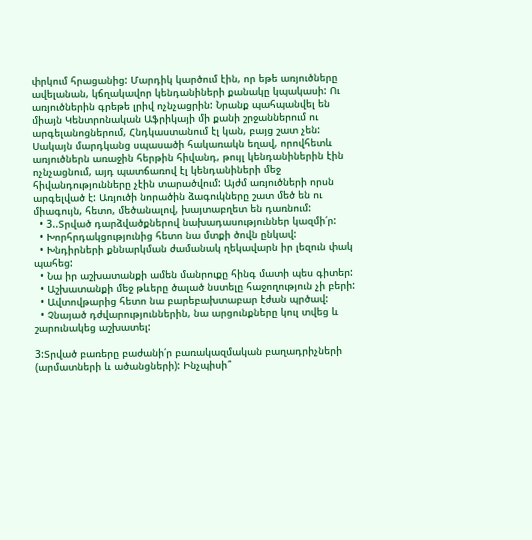փրկում հրացանից: Մարդիկ կարծում էին, որ եթե առյուծները ավելանան, կճղակավոր կենդանիների քանակը կպակասի: Ու առյուծներին գրեթե լրիվ ոչնչացրին: Նրանք պահպանվել են միայն Կենտրոնական Աֆրիկայի մի քանի շրջաններում ու արգելանոցներում, Հնդկաստանում էլ կան, բայց շատ չեն: Սակայն մարդկանց սպասածի հակառակն եղավ, որովհետև առյուծներն առաջին հերթին հիվանդ, թույլ կենդանիներին էին ոչնչացնում, այդ պատճառով էլ կենդանիների մեջ հիվանդությունները չէին տարածվում: Այժմ առյուծների որսն արգելված է: Առյուծի նորածին ձագուկները շատ մեծ են ու միագույն, հետո, մեծանալով, խայտաբղետ են դառնում:
  • 3..Տրված դարձվածքներով նախադասություններ կազմի՛ր:
  • Խորհրդակցությունից հետո նա մտքի ծովն ընկավ:
  • Խնդիրների քննարկման ժամանակ ղեկավարն իր լեզուն փակ պահեց:
  • Նա իր աշխատանքի ամեն մանրուքը հինգ մատի պես գիտեր:
  • Աշխատանքի մեջ թևերը ծալած նստելը հաջողություն չի բերի:
  • Ավտովթարից հետո նա բարեբախտաբար էժան պրծավ:
  • Չնայած դժվարություններին, նա արցունքները կուլ տվեց և շարունակեց աշխատել:

3:Տրված բառերը բաժանի՛ր բառակազմական բաղադրիչների (արմատների և ածանցների): Ինչպիսի՞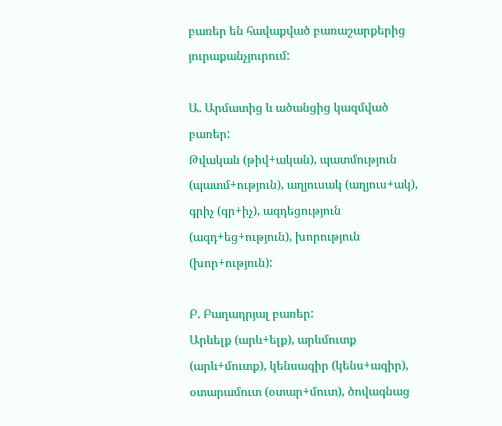բառեր են հավաքված բառաշարքերից յուրաքանչյուրում:

Ա. Արմատից և ածանցից կազմված բառեր:
Թվական (թիվ+ական), պատմություն (պատմ+ություն), աղյուսակ (աղյուս+ակ), գրիչ (գր+իչ), ազդեցություն (ազդ+եց+ություն), խորություն (խոր+ություն):

Բ. Բաղադրյալ բառեր:
Արևելք (արև+ելք), արևմուտք (արև+մուտք), կենսագիր (կենս+ագիր), օտարամուտ (օտար+մուտ), ծովագնաց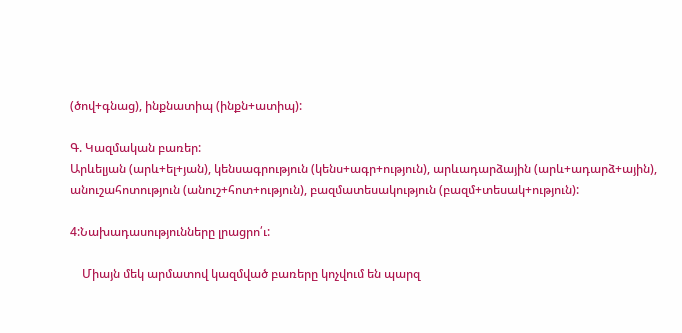(ծով+գնաց), ինքնատիպ (ինքն+ատիպ):

Գ. Կազմական բառեր:
Արևելյան (արև+ել+յան), կենսագրություն (կենս+ագր+ություն), արևադարձային (արև+ադարձ+ային), անուշահոտություն (անուշ+հոտ+ություն), բազմատեսակություն (բազմ+տեսակ+ություն):

4:Նախադասությունները լրացրո՛ւ:

    Միայն մեկ արմատով կազմված բառերը կոչվում են պարզ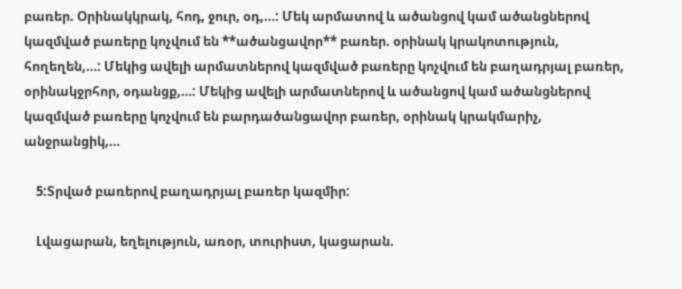բառեր. Օրինակկրակ, հոդ, ջուր, օդ,…: Մեկ արմատով և ածանցով կամ ածանցներով կազմված բառերը կոչվում են **ածանցավոր** բառեր. օրինակ կրակոտություն, հողեղեն,…: Մեկից ավելի արմատներով կազմված բառերը կոչվում են բաղադրյալ բառեր, օրինակջրհոր, օդանցք,…: Մեկից ավելի արմատներով և ածանցով կամ ածանցներով կազմված բառերը կոչվում են բարդածանցավոր բառեր, օրինակ կրակմարիչ, անջրանցիկ,…

    5:Տրված բառերով բաղադրյալ բառեր կազմիր:

    Լվացարան, եղելություն, առօր, տուրիստ, կացարան.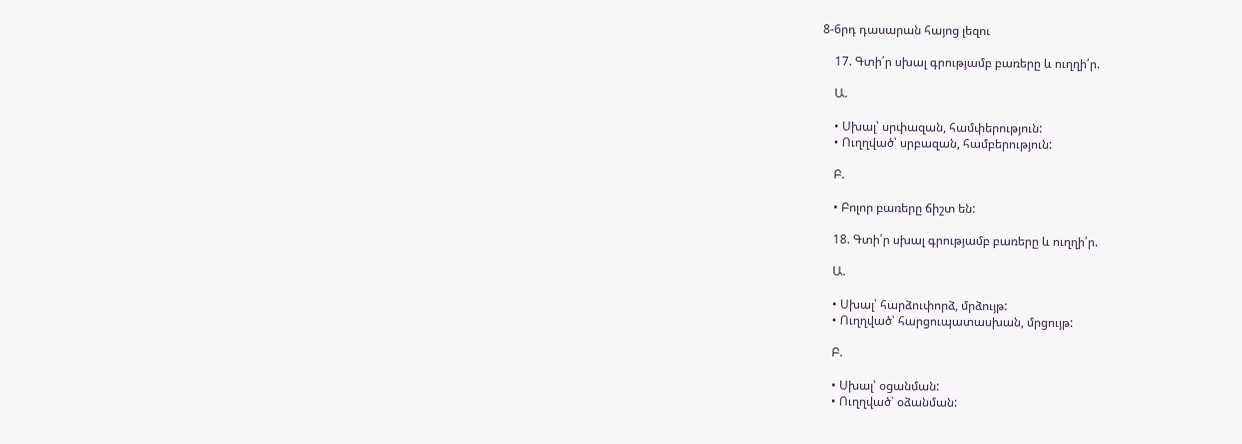8-6րդ դասարան հայոց լեզու

    17. Գտի՛ր սխալ գրությամբ բառերը և ուղղի՛ր.

    Ա.

    • Սխալ՝ սրփազան, համփերություն:
    • Ուղղված՝ սրբազան, համբերություն:

    Բ.

    • Բոլոր բառերը ճիշտ են:

    18. Գտի՛ր սխալ գրությամբ բառերը և ուղղի՛ր.

    Ա.

    • Սխալ՝ հարձուփորձ, մրձույթ:
    • Ուղղված՝ հարցուպատասխան, մրցույթ:

    Բ.

    • Սխալ՝ օցանման:
    • Ուղղված՝ օձանման: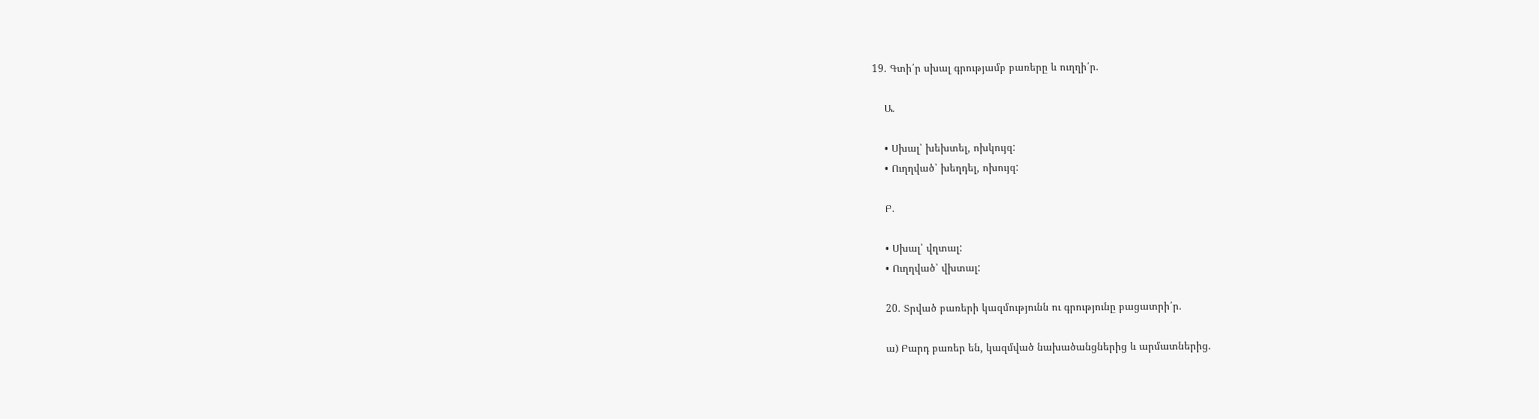19. Գտի՛ր սխալ գրությամբ բառերը և ուղղի՛ր.

    Ա.

    • Սխալ՝ խեխտել, ոխկույզ:
    • Ուղղված՝ խեղդել, ոխույզ:

    Բ.

    • Սխալ՝ վղտալ:
    • Ուղղված՝ վխտալ:

    20. Տրված բառերի կազմությունն ու գրությունը բացատրի՛ր.

    ա) Բարդ բառեր են, կազմված նախածանցներից և արմատներից.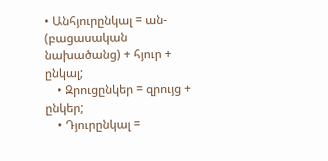• Անհյուրընկալ = ան- (բացասական նախածանց) + հյուր + ընկալ;
    • Զրուցընկեր = զրույց + ընկեր;
    • Դյուրընկալ =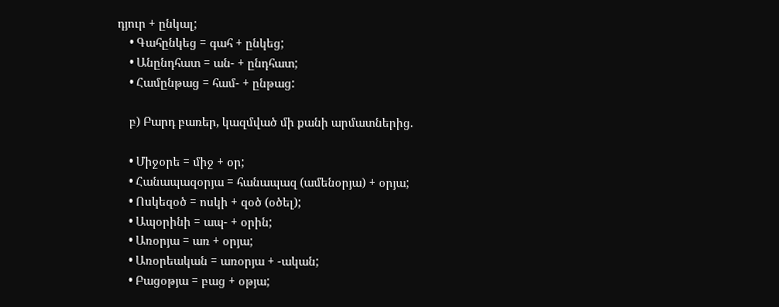դյուր + ընկալ;
    • Գահընկեց = գահ + ընկեց;
    • Անընդհատ = ան- + ընդհատ;
    • Համընթաց = համ- + ընթաց:

    բ) Բարդ բառեր, կազմված մի քանի արմատներից.

    • Միջօրե = միջ + օր;
    • Հանապազօրյա = հանապազ (ամենօրյա) + օրյա;
    • Ոսկեզօծ = ոսկի + զօծ (օծել);
    • Ապօրինի = ապ- + օրին;
    • Առօրյա = առ + օրյա;
    • Առօրեական = առօրյա + -ական;
    • Բացօթյա = բաց + օթյա;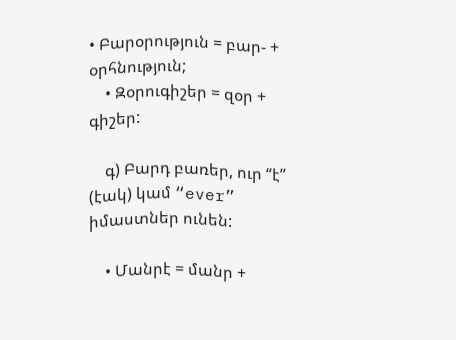• Բարօրություն = բար- + օրհնություն;
    • Զօրուգիշեր = զօր + գիշեր:

    գ) Բարդ բառեր, ուր “է” (էակ) կամ “ever” իմաստներ ունեն:

    • Մանրէ = մանր +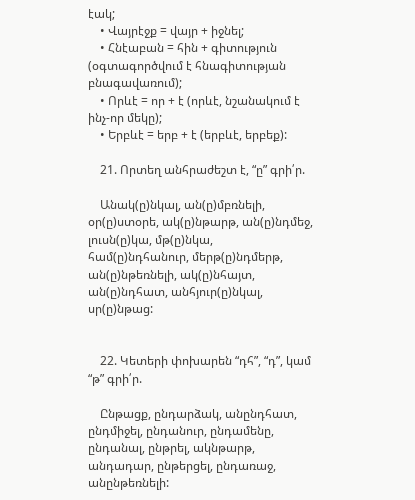էակ;
    • Վայրէջք = վայր + իջնել;
    • Հնէաբան = հին + գիտություն (օգտագործվում է հնագիտության բնագավառում);
    • Որևէ = որ + է (որևէ, նշանակում է ինչ-որ մեկը);
    • Երբևէ = երբ + է (երբևէ, երբեք):

    21. Որտեղ անհրաժեշտ է, “ը” գրի՛ր.

    Անակ(ը)նկալ, ան(ը)մբռնելի, օր(ը)ստօրե, ակ(ը)նթարթ, ան(ը)նդմեջ, լուսն(ը)կա, մթ(ը)նկա, համ(ը)նդհանուր, մերթ(ը)նդմերթ, ան(ը)նթեռնելի, ակ(ը)նհայտ, ան(ը)նդհատ, անհյուր(ը)նկալ, սր(ը)նթաց:


    22. Կետերի փոխարեն “դհ”, “դ”, կամ “թ” գրի՛ր.

    Ընթացք, ընդարձակ, անընդհատ, ընդմիջել, ընդանուր, ընդամենը, ընդանալ, ընթրել, ակնթարթ, անդադար, ընթերցել, ընդառաջ, անընթեռնելի: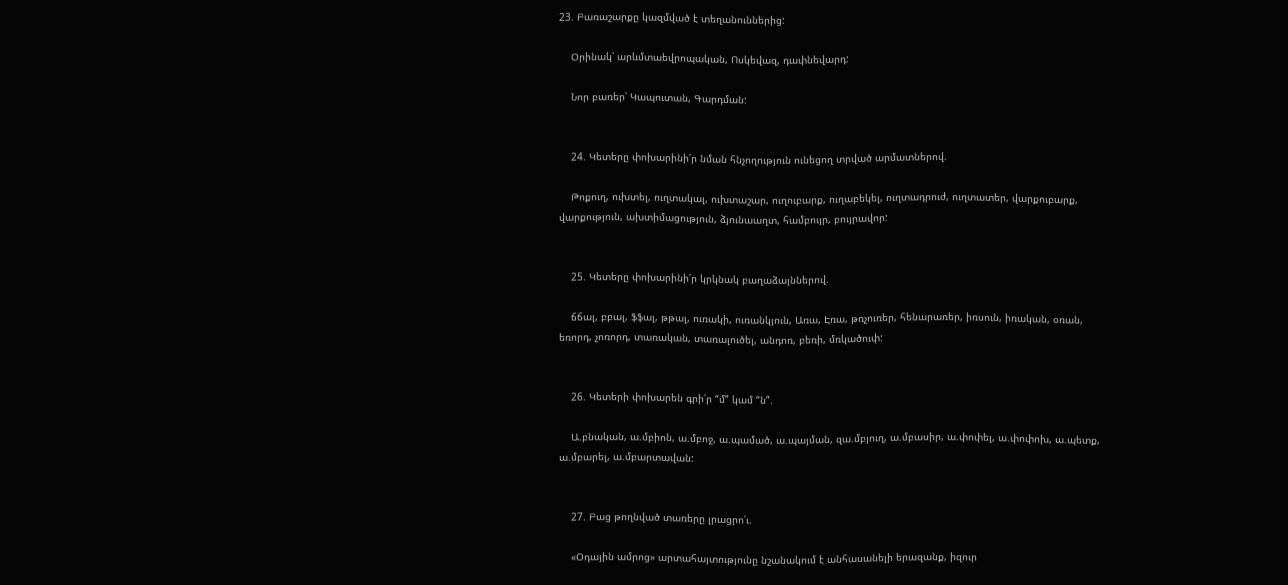23. Բառաշարքը կազմված է տեղանուններից:

    Օրինակ՝ արևմտաեվրոպական, Ոսկեվազ, դափնեվարդ:

    Նոր բառեր՝ Կապուտան, Գարդման:


    24. Կետերը փոխարինի՛ր նման հնչողություն ունեցող տրված արմատներով.

    Թոքուղ, ուխտել, ուղտակալ, ուխտաշար, ուղուբարք, ուղաբեկել, ուղտադրուժ, ուղտատեր, վարքուբարք, վարքություն, ախտիմացություն, ձյունաաղտ, համբույր, բույրավոր:


    25. Կետերը փոխարինի՛ր կրկնակ բաղաձայններով.

    ճճալ, բբալ, ֆֆալ, թթալ, ուռակի, ուռանկյուն, Առա, Էռա, թռչուռեր, հենարառեր, իռսուն, իռական, օռան, եռորդ, չոռորդ, տառական, տառալուծել, անդոռ, բեռի, մռկածուփ:


    26. Կետերի փոխարեն գրի՛ր “մ” կամ “ն”.

    Ա.բնական, ա.մբիոն, ա.մբոջ, ա.պամած, ա.պայման, զա.մբյուղ, ա.մբասիր, ա.փոփել, ա.փոփոխ, ա.պետք, ա.մբարել, ա.մբարտավան:


    27. Բաց թողնված տառերը լրացրո՛ւ.

    «Օդային ամրոց» արտահայտությունը նշանակում է անհասանելի երազանք, իզուր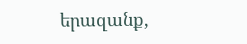երազանք,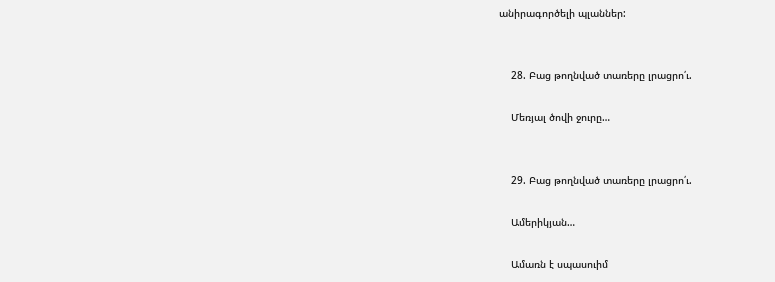անիրագործելի պլաններ:


    28. Բաց թողնված տառերը լրացրո՛ւ.

    Մեռյալ ծովի ջուրը…


    29. Բաց թողնված տառերը լրացրո՛ւ.

    Ամերիկյան…

    Ամառն է սպասուիմ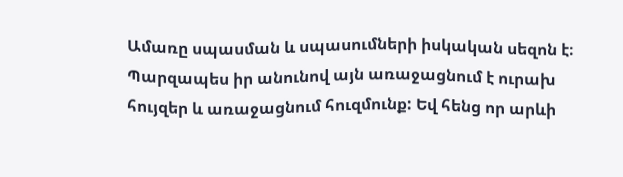Ամառը սպասման և սպասումների իսկական սեզոն է։ Պարզապես իր անունով այն առաջացնում է ուրախ հույզեր և առաջացնում հուզմունք: Եվ հենց որ արևի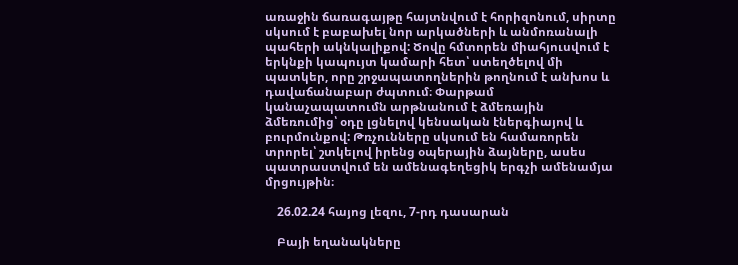առաջին ճառագայթը հայտնվում է հորիզոնում, սիրտը սկսում է բաբախել նոր արկածների և անմոռանալի պահերի ակնկալիքով: Ծովը հմտորեն միահյուսվում է երկնքի կապույտ կամարի հետ՝ ստեղծելով մի պատկեր, որը շրջապատողներին թողնում է անխոս և դավաճանաբար ժպտում։ Փարթամ կանաչապատումն արթնանում է ձմեռային ձմեռումից՝ օդը լցնելով կենսական էներգիայով և բուրմունքով: Թռչունները սկսում են համառորեն տրորել՝ շտկելով իրենց օպերային ձայները, ասես պատրաստվում են ամենագեղեցիկ երգչի ամենամյա մրցույթին։

    26.02.24 հայոց լեզու, 7-րդ դասարան

    Բայի եղանակները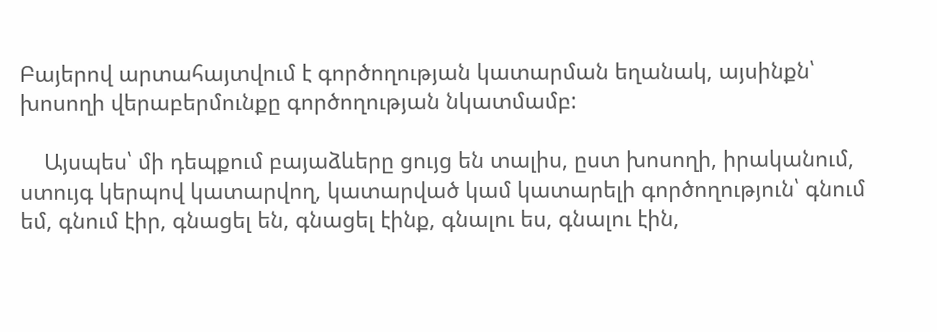Բայերով արտահայտվում է գործողության կատարման եղանակ, այսինքն՝ խոսողի վերաբերմունքը գործողության նկատմամբ:

    Այսպես՝ մի դեպքում բայաձևերը ցույց են տալիս, ըստ խոսողի, իրականում, ստույգ կերպով կատարվող, կատարված կամ կատարելի գործողություն՝ գնում եմ, գնում էիր, գնացել են, գնացել էինք, գնալու ես, գնալու էին,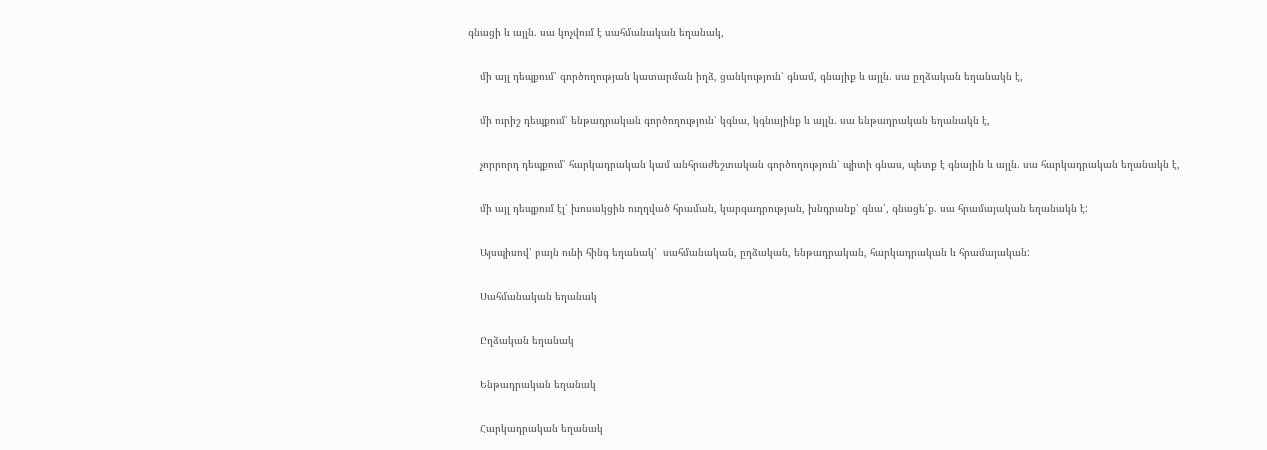գնացի և այլն. սա կոչվում է սահմանական եղանակ,

    մի այլ դեպքում՝ գործողության կատարման իղձ, ցանկություն՝ գնամ, գնայիք և այլն. սա ըղձական եղանակն է,

    մի ուրիշ դեպքում՝ ենթադրական գործողություն՝ կգնա, կգնայինք և այլն. սա ենթադրական եղանակն է,

    չորրորդ դեպքում՝ հարկադրական կամ անհրաժեշտական գործողություն՝ պիտի գնաս, պետք է գնային և այլն. սա հարկադրական եղանակն է,

    մի այլ դեպքում էլ՝ խոսակցին ուղղված հրաման, կարգադրության, խնդրանք՝ գնա՛, գնացե՛ք. սա հրամայական եղանակն է:

    Այսպիսով՝ բայն ունի հինգ եղանակ՝  սահմանական, ըղձական, ենթադրական, հարկադրական և հրամայական:

    Սահմանական եղանակ

    Ըղձական եղանակ

    Ենթադրական եղանակ

    Հարկադրական եղանակ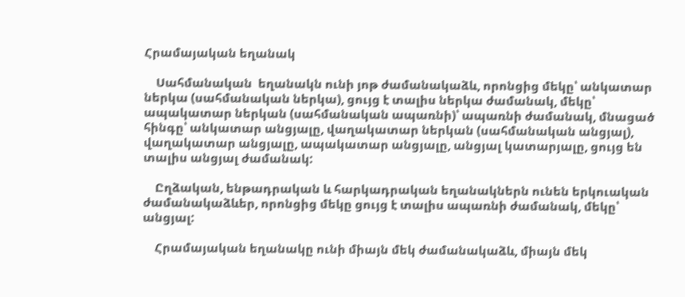Հրամայական եղանակ

    Սահմանական  եղանակն ունի յոթ ժամանակաձև, որոնցից մեկը՝ անկատար ներկա (սահմանական ներկա), ցույց է տալիս ներկա ժամանակ, մեկը՝ ապակատար ներկան (սահմանական ապառնի)՝ ապառնի ժամանակ, մնացած հինգը՝ անկատար անցյալը, վաղակատար ներկան (սահմանական անցյալ), վաղակատար անցյալը, ապակատար անցյալը, անցյալ կատարյալը, ցույց են տալիս անցյալ ժամանակ:

    Ըղձական, ենթադրական և հարկադրական եղանակներն ունեն երկուական ժամանակաձևեր, որոնցից մեկը ցույց է տալիս ապառնի ժամանակ, մեկը՝ անցյալ:

    Հրամայական եղանակը ունի միայն մեկ ժամանակաձև, միայն մեկ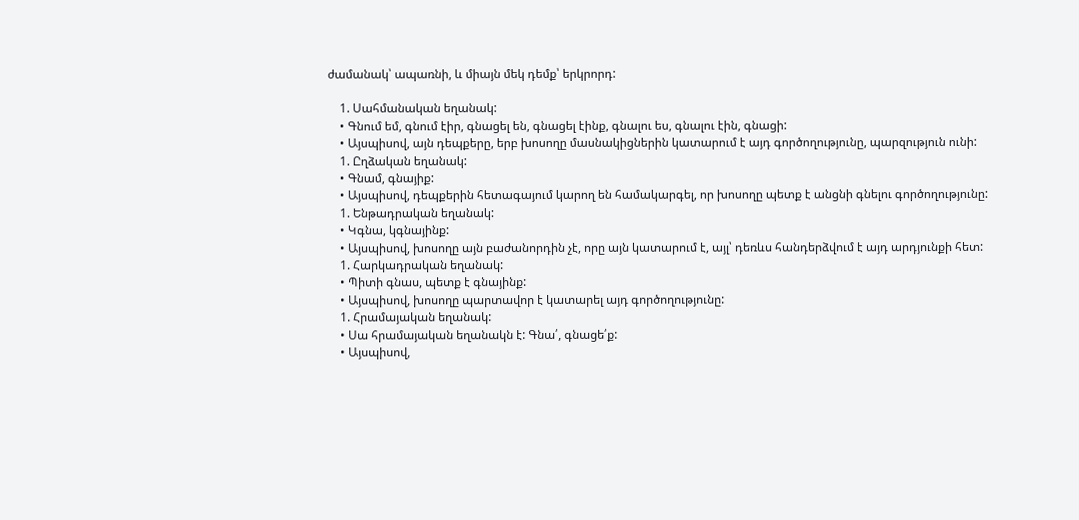ժամանակ՝ ապառնի, և միայն մեկ դեմք՝ երկրորդ:

    1. Սահմանական եղանակ:
    • Գնում եմ, գնում էիր, գնացել են, գնացել էինք, գնալու ես, գնալու էին, գնացի:
    • Այսպիսով, այն դեպքերը, երբ խոսողը մասնակիցներին կատարում է այդ գործողությունը, պարզություն ունի:
    1. Ըղձական եղանակ:
    • Գնամ, գնայիք:
    • Այսպիսով, դեպքերին հետագայում կարող են համակարգել, որ խոսողը պետք է անցնի գնելու գործողությունը:
    1. Ենթադրական եղանակ:
    • Կգնա, կգնայինք:
    • Այսպիսով, խոսողը այն բաժանորդին չէ, որը այն կատարում է, այլ՝ դեռևս հանդերձվում է այդ արդյունքի հետ:
    1. Հարկադրական եղանակ:
    • Պիտի գնաս, պետք է գնայինք:
    • Այսպիսով, խոսողը պարտավոր է կատարել այդ գործողությունը:
    1. Հրամայական եղանակ:
    • Սա հրամայական եղանակն է: Գնա՛, գնացե՛ք:
    • Այսպիսով,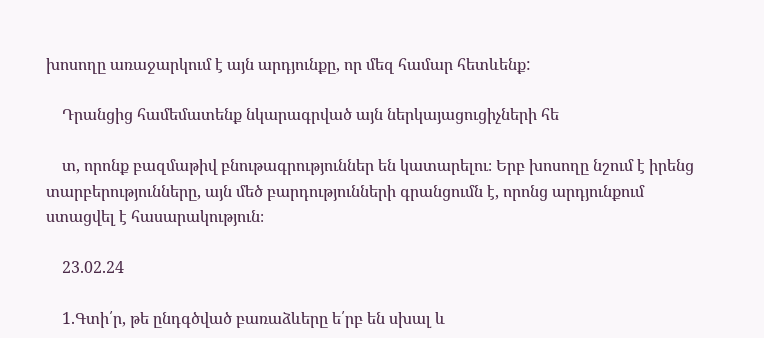խոսողը առաջարկում է այն արդյունքը, որ մեզ համար հետևենք:

    Դրանցից համեմատենք նկարագրված այն ներկայացուցիչների հե

    տ, որոնք բազմաթիվ բնութագրություններ են կատարելու։ Երբ խոսողը նշում է իրենց տարբերությունները, այն մեծ բարդությունների գրանցումն է, որոնց արդյունքում ստացվել է հասարակություն։

    23.02.24

    1.Գտի՛ր, թե ընդգծված բառաձևերը ե՛րբ են սխալ և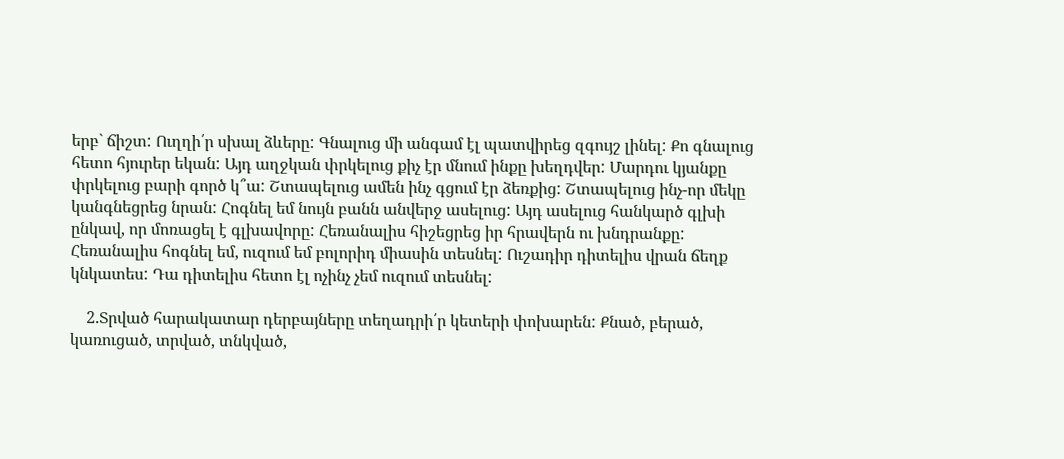երբ` ճիշտ: Ուղղի՛ր սխալ ձևերը: Գնալուց մի անգամ էլ պատվիրեց զգույշ լինել: Քո գնալուց հետո հյուրեր եկան: Այդ աղջկան փրկելուց քիչ էր մնում ինքը խեղդվեր: Մարդու կյանքը փրկելուց բարի գործ կ՞ա: Շտապելուց ամեն ինչ գցում էր ձեռքից: Շտապելուց ինչ-որ մեկը կանգնեցրեց նրան: Հոգնել եմ նույն բանն անվերջ ասելուց: Այդ ասելուց հանկարծ գլխի ընկավ, որ մոռացել է գլխավորը: Հեռանալիս հիշեցրեց իր հրավերն ու խնդրանքը: Հեռանալիս հոգնել եմ, ուզում եմ բոլորիդ միասին տեսնել: Ուշադիր դիտելիս վրան ճեղք կնկատես: Դա դիտելիս հետո էլ ոչինչ չեմ ուզում տեսնել:

    2.Տրված հարակատար դերբայները տեղադրի՛ր կետերի փոխարեն: Քնած, բերած, կառուցած, տրված, տնկված,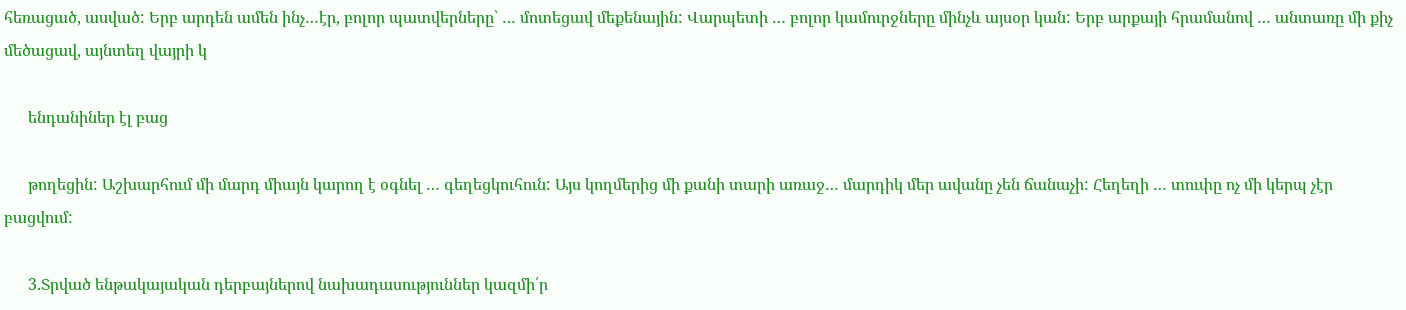հեռացած, ասված: Երբ արդեն ամեն ինչ…էր, բոլոր պատվերները՝ … մոտեցավ մեքենային: Վարպետի … բոլոր կամուրջները մինչև այսօր կան: Երբ արքայի հրամանով … անտառը մի քիչ մեծացավ, այնտեղ վայրի կ

      ենդանիներ էլ բաց

      թողեցին: Աշխարհում մի մարդ միայն կարող է օգնել … գեղեցկուհուն: Այս կողմերից մի քանի տարի առաջ… մարդիկ մեր ավանը չեն ճանաչի: Հեղեղի … տուփը ոչ մի կերպ չէր բացվում:

      3.Տրված ենթակայական դերբայներով նախադասություններ կազմի՛ր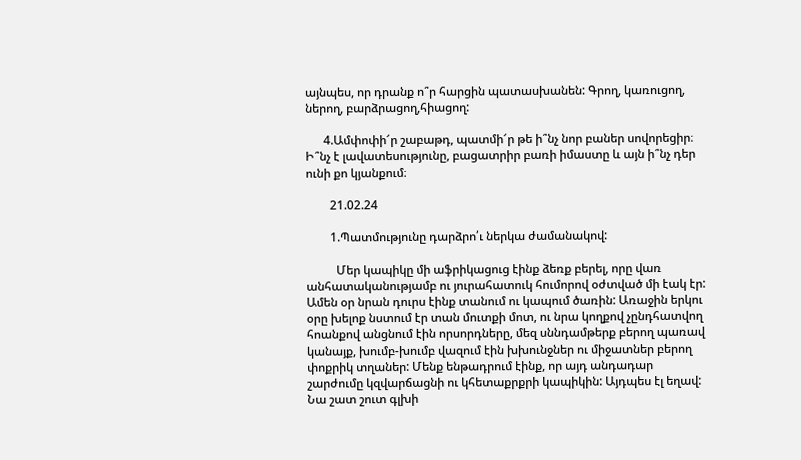այնպես, որ դրանք ո՞ր հարցին պատասխանեն: Գրող, կառուցող, ներող, բարձրացող,հիացող:

      4.Ամփոփի՜ր շաբաթդ, պատմի՜ր թե ի՞նչ նոր բաներ սովորեցիր։ Ի՞նչ է լավատեսությունը, բացատրիր բառի իմաստը և այն ի՞նչ դեր ունի քո կյանքում։

        21.02.24

        1.Պատմությունը դարձրո՛ւ ներկա ժամանակով:

          Մեր կապիկը մի աֆրիկացուց էինք ձեռք բերել, որը վառ անհատականությամբ ու յուրահատուկ հումորով օժտված մի էակ էր: Ամեն օր նրան դուրս էինք տանում ու կապում ծառին: Առաջին երկու օրը խելոք նստում էր տան մուտքի մոտ, ու նրա կողքով չընդհատվող հոանքով անցնում էին որսորդները, մեզ սննդամթերք բերող պառավ կանայք, խումբ-խումբ վազում էին խխունջներ ու միջատներ բերող փոքրիկ տղաներ: Մենք ենթադրում էինք, որ այդ անդադար շարժումը կզվարճացնի ու կհետաքրքրի կապիկին: Այդպես էլ եղավ: Նա շատ շուտ գլխի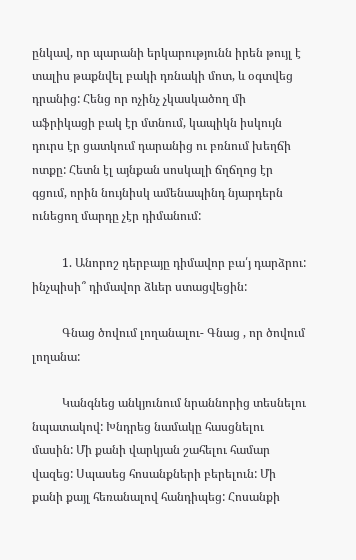ընկավ, որ պարանի երկարությունն իրեն թույլ է տալիս թաքնվել բակի դռնակի մոտ, և օգտվեց դրանից: Հենց որ ոչինչ չկասկածող մի աֆրիկացի բակ էր մտնում, կապիկն իսկույն դուրս էր ցատկում դարանից ու բռնում խեղճի ոտքը: Հետն էլ այնքան սոսկալի ճղճղոց էր գցում, որին նույնիսկ ամենապինդ նյարդերն ունեցող մարդը չէր դիմանում:

          1. Անորոշ դերբայը դիմավոր բա՛յ դարձրու: ինչպիսի՞ դիմավոր ձևեր ստացվեցին:

          Գնաց ծովում լողանալու- Գնաց , որ ծովում լողանա:

          Կանգնեց անկյունում նրաննորից տեսնելու նպատակով: Խնդրեց նամակը հասցնելու մասին: Մի քանի վարկյան շահելու համար վազեց: Սպասեց հոսանքների բերելուն: Մի քանի քայլ հեռանալով հանդիպեց: Հոսանքի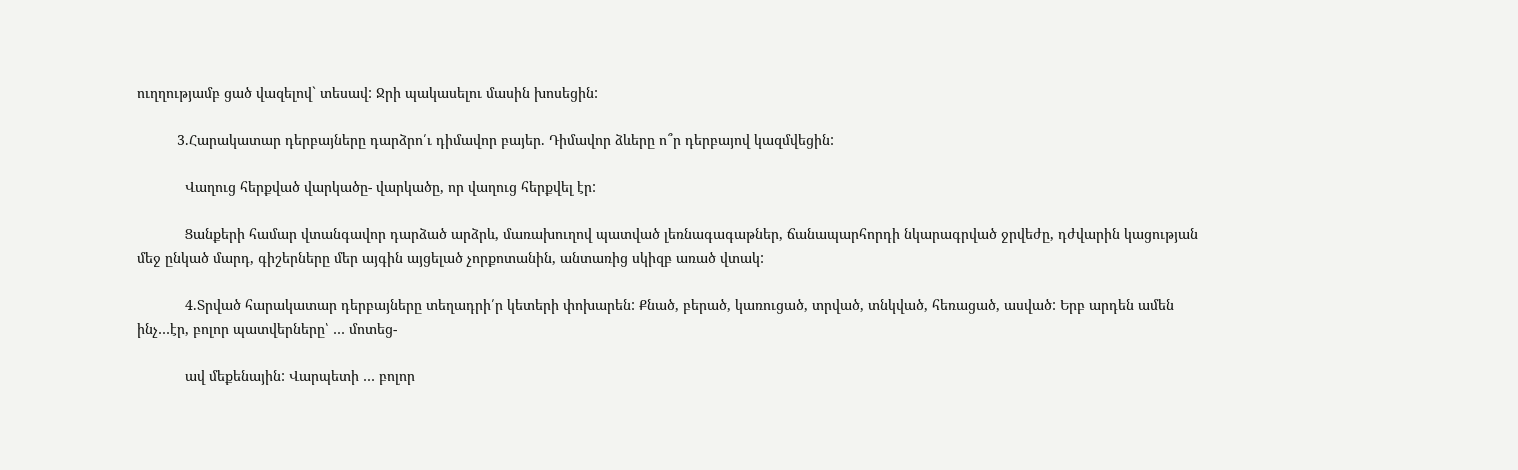ուղղությամբ ցած վազելով` տեսավ: Ջրի պակասելու մասին խոսեցին:

          3.Հարակատար դերբայները դարձրո՛ւ դիմավոր բայեր. Դիմավոր ձևերը ո՞ր դերբայով կազմվեցին:

            Վաղուց հերքված վարկածը- վարկածը, որ վաղուց հերքվել էր:

            Ցանքերի համար վտանգավոր դարձած արձրև, մառախուղով պատված լեռնագագաթներ, ճանապարհորդի նկարագրված ջրվեժը, դժվարին կացության մեջ ընկած մարդ, գիշերները մեր այգին այցելած չորքոտանին, անտառից սկիզբ առած վտակ:

            4.Տրված հարակատար դերբայները տեղադրի՛ր կետերի փոխարեն: Քնած, բերած, կառուցած, տրված, տնկված, հեռացած, ասված: Երբ արդեն ամեն ինչ…էր, բոլոր պատվերները՝ … մոտեց-

            ավ մեքենային: Վարպետի … բոլոր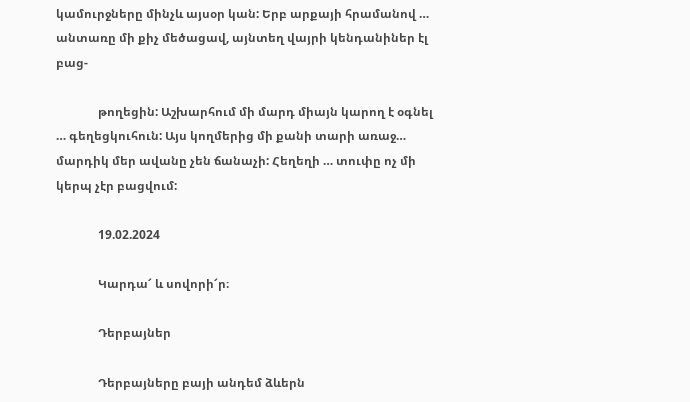կամուրջները մինչև այսօր կան: Երբ արքայի հրամանով … անտառը մի քիչ մեծացավ, այնտեղ վայրի կենդանիներ էլ բաց-

              թողեցին: Աշխարհում մի մարդ միայն կարող է օգնել … գեղեցկուհուն: Այս կողմերից մի քանի տարի առաջ… մարդիկ մեր ավանը չեն ճանաչի: Հեղեղի … տուփը ոչ մի կերպ չէր բացվում:

              19.02.2024

              Կարդա՜ և սովորի՜ր։

              Դերբայներ

              Դերբայները բայի անդեմ ձևերն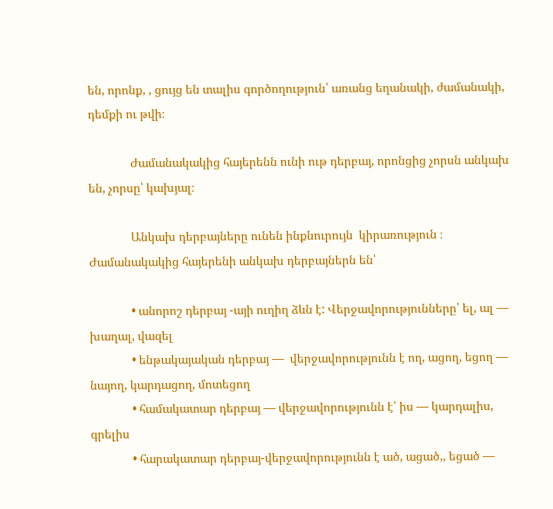են, որոնք, , ցույց են տալիս գործողություն՝ առանց եղանակի, ժամանակի, դեմքի ու թվի։

              Ժամանակակից հայերենն ունի ութ դերբայ, որոնցից չորսն անկախ են, չորսը՝ կախյալ։

              Անկախ դերբայները ունեն ինքնուրույն  կիրառություն ։ Ժամանակակից հայերենի անկախ դերբայներն են՝

              • անորոշ դերբայ -այի ուղիղ ձևն է: Վերջավորությունները՝ ել, ալ — խաղալ, վազել
              • ենթակայական դերբայ —  վերջավորությունն է ող, ացող, եցող — նայող, կարդացող, մոտեցող
              • համակատար դերբայ — վերջավորությունն է՝ իս — կարդալիս, գրելիս
              • հարակատար դերբայ-վերջավորությունն է ած, ացած,, եցած —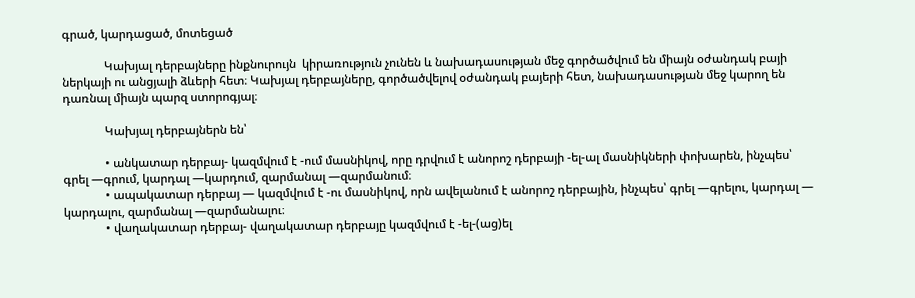գրած, կարդացած, մոտեցած

              Կախյալ դերբայները ինքնուրույն  կիրառություն չունեն և նախադասության մեջ գործածվում են միայն օժանդակ բայի ներկայի ու անցյալի ձևերի հետ։ Կախյալ դերբայները, գործածվելով օժանդակ բայերի հետ, նախադասության մեջ կարող են դառնալ միայն պարզ ստորոգյալ։

              Կախյալ դերբայներն են՝

              • անկատար դերբայ- կազմվում է -ում մասնիկով, որը դրվում է անորոշ դերբայի -ել-ալ մասնիկների փոխարեն, ինչպես՝ գրել —գրում, կարդալ —կարդում, զարմանալ —զարմանում։
              • ապակատար դերբայ — կազմվում է -ու մասնիկով, որն ավելանում է անորոշ դերբային, ինչպես՝ գրել —գրելու, կարդալ — կարդալու, զարմանալ —զարմանալու։
              • վաղակատար դերբայ- վաղակատար դերբայը կազմվում է -ել-(աց)ել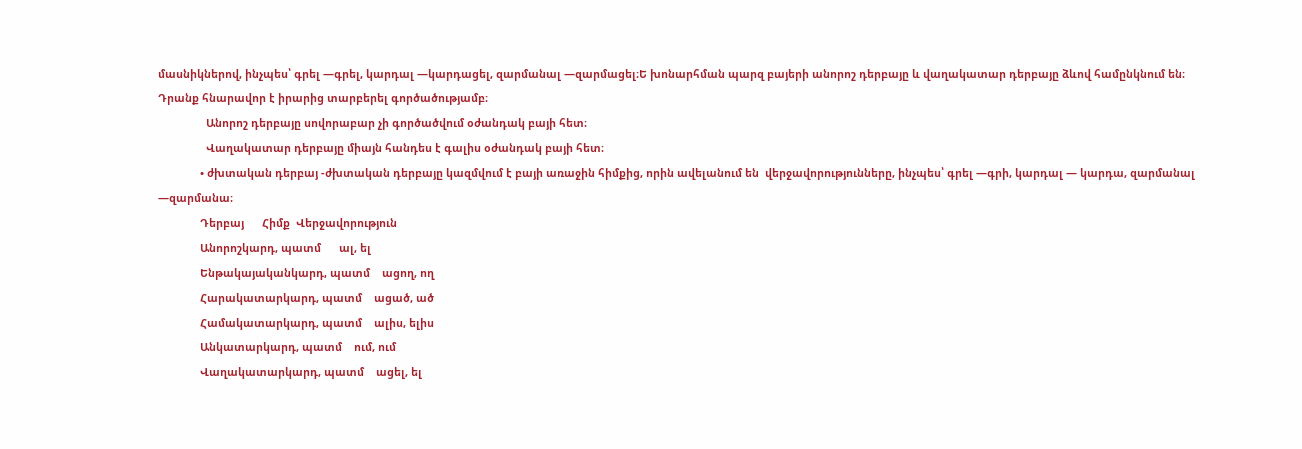մասնիկներով, ինչպես՝ գրել —գրել, կարդալ —կարդացել, զարմանալ —զարմացել։Ե խոնարհման պարզ բայերի անորոշ դերբայը և վաղակատար դերբայը ձևով համընկնում են։ Դրանք հնարավոր է իրարից տարբերել գործածությամբ։
                Անորոշ դերբայը սովորաբար չի գործածվում օժանդակ բայի հետ։
                Վաղակատար դերբայը միայն հանդես է գալիս օժանդակ բայի հետ։
              • ժխտական դերբայ -ժխտական դերբայը կազմվում է բայի առաջին հիմքից, որին ավելանում են  վերջավորությունները, ինչպես՝ գրել —գրի, կարդալ — կարդա, զարմանալ —զարմանա։
              Դերբայ      Հիմք  Վերջավորություն
              Անորոշկարդ, պատմ      ալ, ել
              Ենթակայականկարդ, պատմ    ացող, ող
              Հարակատարկարդ, պատմ    ացած, ած
              Համակատարկարդ, պատմ    ալիս, ելիս
              Անկատարկարդ, պատմ    ում, ում
              Վաղակատարկարդ, պատմ    ացել, ել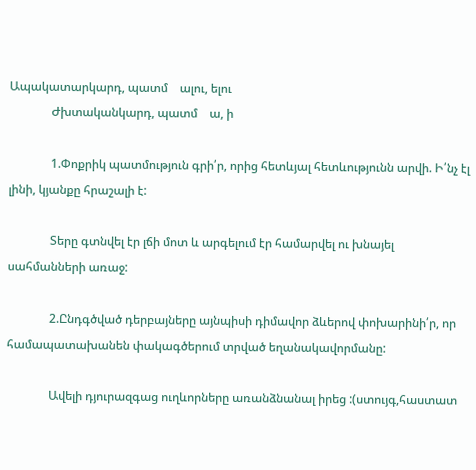Ապակատարկարդ, պատմ    ալու, ելու
              Ժխտականկարդ, պատմ    ա, ի

              1.Փոքրիկ պատմություն գրի՛ր, որից հետևյալ հետևությունն արվի. Ի՛նչ էլ լինի, կյանքը հրաշալի է:

              Տերը գտնվել էր լճի մոտ և արգելում էր համարվել ու խնայել սահմանների առաջ:

              2.Ընդգծված դերբայները այնպիսի դիմավոր ձևերով փոխարինի՛ր, որ համապատախանեն փակագծերում տրված եղանակավորմանը:

              Ավելի դյուրազգաց ուղևորները առանձնանալ իրեց :(ստույգ,հաստատ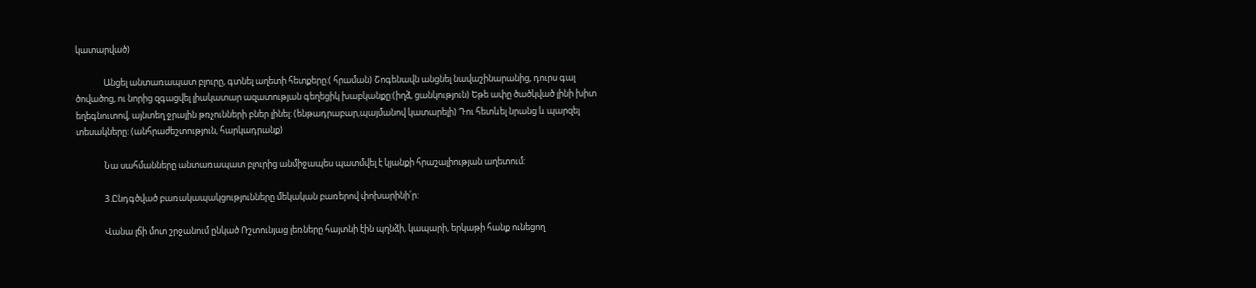կատարված)

              Անցել անտառապատ բլուրը, գտնել աղետի հետքերը:( հրաման) Շոգենավն անցնել նավաշինարանից, դուրս գալ ծովածոց, ու նորից զգացվել լիակատար ազատության գեղեցիկ խաբկանքը:(իղձ, ցանկություն) Եթե ափը ծածկված լինի խիտ եղեգնուտով, այնտեղ ջրային թռչունների բներ լինել: (ենթադրաբար,պայմանով կատարելի) Դու հետևել նրանց և պարզել տեսակները: (անհրաժեշտություն, հարկադրանք)

              Նա սահմանները անտառապատ բլուրից անմիջապես պատմվել է կյանքի հրաշալիության աղետում:

              3.Ընդգծված բառակապակցությունները մեկական բառերով փոխարինի՛ր:

              Վանա լճի մոտ շրջանում ընկած Ռշտունյաց լեռները հայտնի էին պղնձի, կապարի, երկաթի հանք ունեցող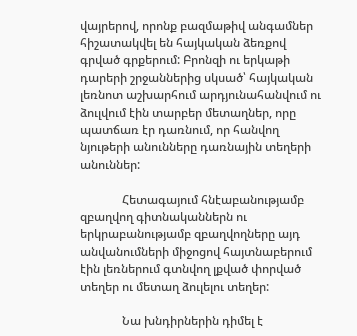վայրերով, որոնք բազմաթիվ անգամներ հիշատակվել են հայկական ձեռքով գրված գրքերում: Բրոնզի ու երկաթի դարերի շրջաններից սկսած՝ հայկական լեռնոտ աշխարհում արդյունահանվում ու ձուլվում էին տարբեր մետաղներ, որը պատճառ էր դառնում, որ հանվող նյութերի անունները դառնային տեղերի անուններ:

              Հետագայում հնէաբանությամբ զբաղվող գիտնականներն ու երկրաբանությամբ զբաղվողները այդ անվանումների միջոցով հայտնաբերում էին լեռներում գտնվող լքված փորված տեղեր ու մետաղ ձուլելու տեղեր:

              Նա խնդիրներին դիմել է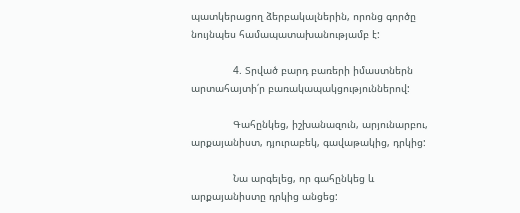պատկերացող ձերբակալներին, որոնց գործը նույնպես համապատախանությամբ է:

              4. Տրված բարդ բառերի իմաստներն արտահայտի՛ր բառակապակցություններով:

              Գահընկեց, իշխանազուն, արյունարբու, արքայանիստ, դյուրաբեկ, գավաթակից, դրկից:

              Նա արգելեց, որ գահընկեց և արքայանիստը դրկից անցեց: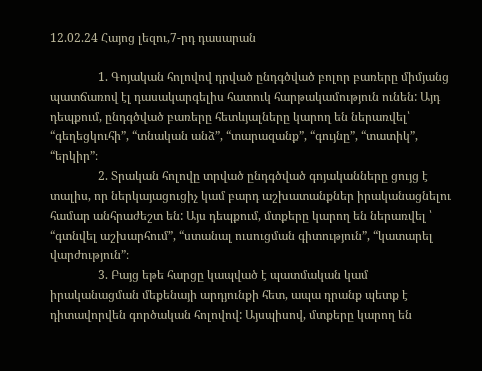12.02.24 Հայոց լեզու,7-րդ դասարան

                1. Գոյական հոլովով դրված ընդգծված բոլոր բառերը միմյանց պատճառով էլ դասակարգելիս հատուկ հարթակամություն ունեն: Այդ դեպքում, ընդգծված բառերը հետևյալները կարող են ներառվել՝ “գեղեցկուհի”, “տնական անձ”, “տարազանք”, “գույնը”, “տատիկ”, “երկիր”։
                2. Տրական հոլովը տրված ընդգծված գոյականները ցույց է տալիս, որ ներկայացուցիչ կամ բարդ աշխատանքներ իրականացնելու համար անհրաժեշտ են: Այս դեպքում, մտքերը կարող են ներառվել ՝ “գտնվել աշխարհում”, “ստանալ ուսուցման գիտություն”, “կատարել վարժություն”։
                3. Բայց եթե հարցը կապված է պատմական կամ իրականացման մեքենայի արդյունքի հետ, ապա դրանք պետք է դիտավորվեն գործական հոլովով: Այսպիսով, մտքերը կարող են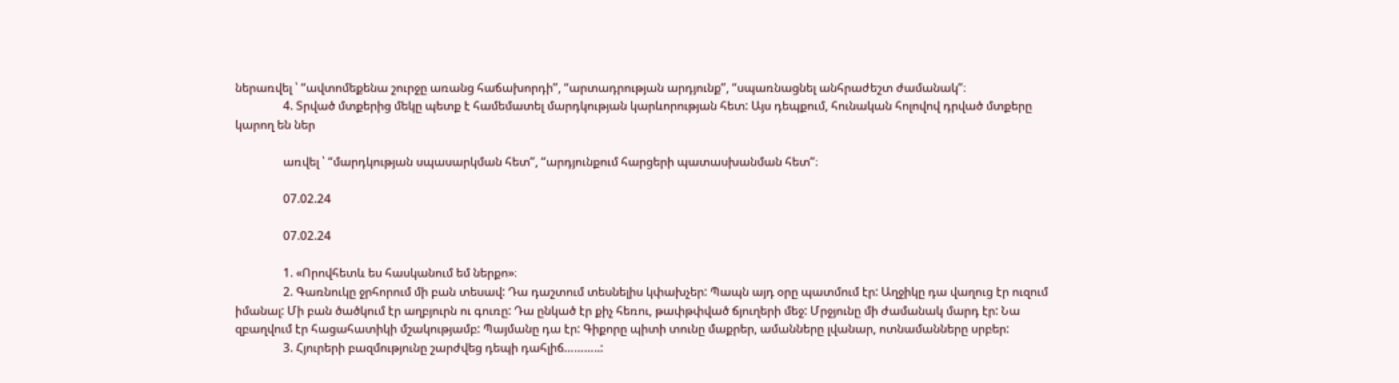ներառվել ՝ “ավտոմեքենա շուրջը առանց հաճախորդի”, “արտադրության արդյունք”, “սպառնացնել անհրաժեշտ ժամանակ”։
                4. Տրված մտքերից մեկը պետք է համեմատել մարդկության կարևորության հետ: Այս դեպքում, հունական հոլովով դրված մտքերը կարող են ներ

                առվել ՝ “մարդկության սպասարկման հետ”, “արդյունքում հարցերի պատասխանման հետ”։

                07.02.24

                07.02.24

                1. «Որովհետև ես հասկանում եմ ներքո»։
                2. Գառնուկը ջրհորում մի բան տեսավ: Դա դաշտում տեսնելիս կփախչեր: Պապն այդ օրը պատմում էր: Աղջիկը դա վաղուց էր ուզում իմանալ: Մի բան ծածկում էր աղբյուրն ու գուռը: Դա ընկած էր քիչ հեռու, թափթփված ճյուղերի մեջ: Մրջյունը մի ժամանակ մարդ էր: Նա զբաղվում էր հացահատիկի մշակությամբ: Պայմանը դա էր: Գիքորը պիտի տունը մաքրեր, ամանները լվանար, ոտնամանները սրբեր:
                3. Հյուրերի բազմությունը շարժվեց դեպի դահլիճ………..: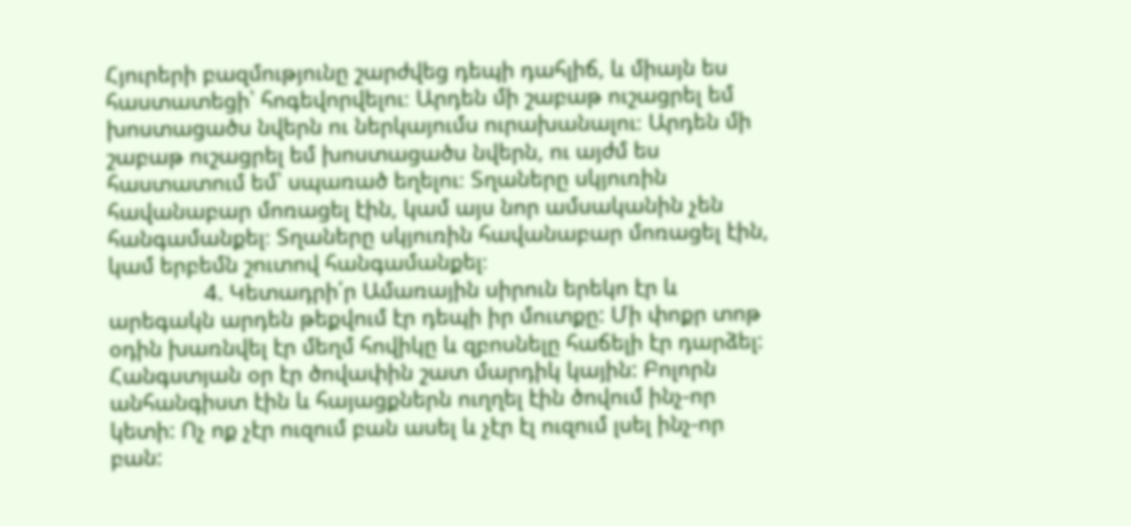Հյուրերի բազմությունը շարժվեց դեպի դահլիճ, և միայն ես հաստատեցի՝ հոգեվորվելու։ Արդեն մի շաբաթ ուշացրել եմ խոստացածս նվերն ու ներկայումս ուրախանալու։ Արդեն մի շաբաթ ուշացրել եմ խոստացածս նվերն, ու այժմ ես հաստատում եմ՝ սպառած եղելու։ Տղաները սկյուռին հավանաբար մոռացել էին, կամ այս նոր ամսականին չեն հանգամանքել։ Տղաները սկյուռին հավանաբար մոռացել էին, կամ երբեմն շուտով հանգամանքել։
                4. Կետադրի՛ր Ամառային սիրուն երեկո էր և արեգակն արդեն թեքվում էր դեպի իր մուտքը: Մի փոքր տոթ օդին խառնվել էր մեղմ հովիկը և զբոսնելը հաճելի էր դարձել: Հանգստյան օր էր ծովափին շատ մարդիկ կային: Բոլորն անհանգիստ էին և հայացքներն ուղղել էին ծովում ինչ-որ կետի: Ոչ ոք չէր ուզում բան ասել և չէր էլ ուզում լսել ինչ-որ բան: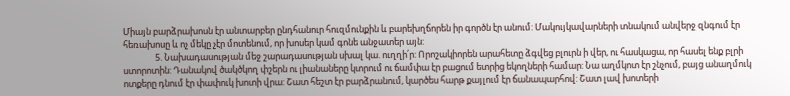Միայն բարձրախոսն էր անտարբեր ընդհանուր հուզմունքին և բարեխղճորեն իր գործն էր անում: Մակույկավարների տնակում անվերջ զնգում էր հեռախոսը և ոչ մեկը չէր մոտենում, որ խոսեր կամ գոնե անջատեր այն:
                5. Նախադասության մեջ շարադասության սխալ կա. ուղղի՛ր: Որոշակիորեն արահետը ձգվեց բլուրն ի վեր, ու հասկացա, որ հասել ենք բլրի ստորոտին: Դանակով ծակծկող փշերն ու լիանաները կտրում ու ճամփա էր բացում ետրից եկողների համար: Նա աղմկոտ էր շնչում, բայց անաղմուկ ոտքերը դնում էր փափուկ խոտի վրա: Շատ հեշտ էր բարձրանում, կարծես հարթ քայլում էր ճանապարհով: Շատ լավ խոտերի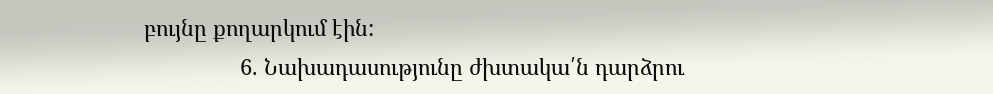բույնը քողարկում էին:
                6. Նախադասությունը ժխտակա՛ն դարձրու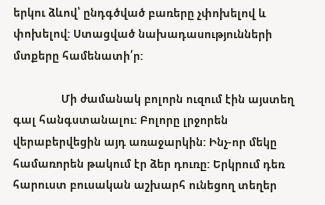երկու ձևով՝ ընդգծված բառերը չփոխելով և փոխելով: Ստացված նախադասությունների մտքերը համենատի՛ր:

                Մի ժամանակ բոլորն ուզում էին այստեղ գալ հանգստանալու: Բոլորը լրջորեն վերաբերվեցին այդ առաջարկին: Ինչ-որ մեկը համառորեն թակում էր ձեր դուռը: Երկրում դեռ հարուստ բուսական աշխարհ ունեցող տեղեր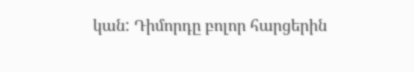կան: Դիմորդը բոլոր հարցերին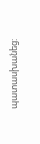պատասխանեց: